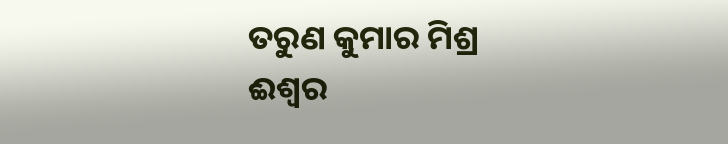ତରୁଣ କୁମାର ମିଶ୍ର
ଈଶ୍ବର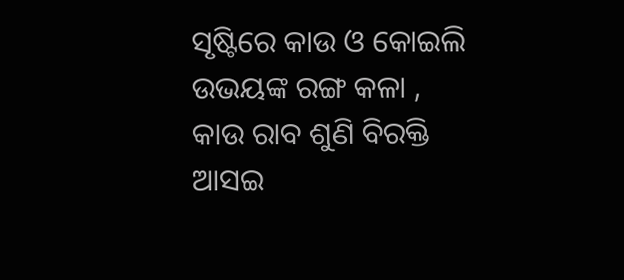ସୃଷ୍ଟିରେ କାଉ ଓ କୋଇଲି
ଉଭୟଙ୍କ ରଙ୍ଗ କଳା ,
କାଉ ରାବ ଶୁଣି ବିରକ୍ତି ଆସଇ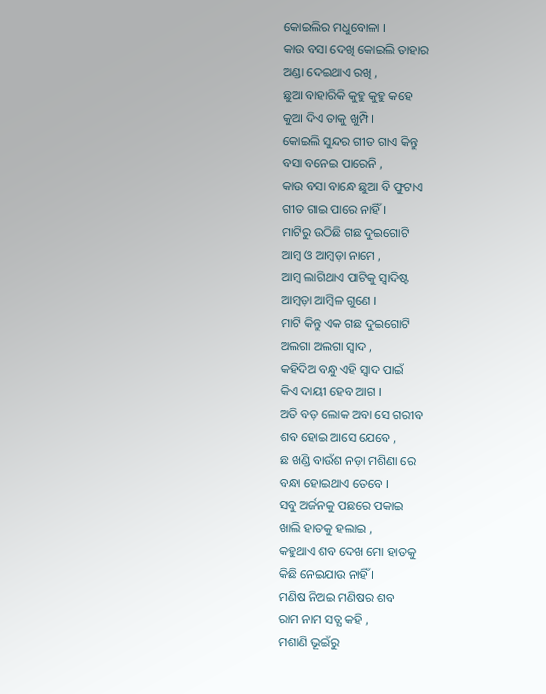କୋଇଲିର ମଧୁବୋଳା ।
କାଉ ବସା ଦେଖି କୋଇଲି ତାହାର
ଅଣ୍ଡା ଦେଇଥାଏ ରଖି ,
ଛୁଆ ବାହାରିକି କୁହୁ କୁହୁ କହେ
କୁଆ ଦିଏ ତାକୁ ଖୁମ୍ପି ।
କୋଇଲି ସୁନ୍ଦର ଗୀତ ଗାଏ କିନ୍ତୁ
ବସା ବନେଇ ପାରେନି ,
କାଉ ବସା ବାନ୍ଧେ ଛୁଆ ବି ଫୁଟାଏ
ଗୀତ ଗାଇ ପାରେ ନାହିଁ ।
ମାଟିରୁ ଉଠିଛି ଗଛ ଦୁଇଗୋଟି
ଆମ୍ବ ଓ ଆମ୍ବଡ଼ା ନାମେ ,
ଆମ୍ବ ଲାଗିଥାଏ ପାଟିକୁ ସ୍ବାଦିଷ୍ଟ
ଆମ୍ବଡ଼ା ଆମ୍ବିଳ ଗୁଣେ ।
ମାଟି କିନ୍ତୁ ଏକ ଗଛ ଦୁଇଗୋଟି
ଅଲଗା ଅଲଗା ସ୍ବାଦ ,
କହିଦିଅ ବନ୍ଧୁ ଏହି ସ୍ବାଦ ପାଇଁ
କିଏ ଦାୟୀ ହେବ ଆଗ ।
ଅତି ବଡ଼ ଲୋକ ଅବା ସେ ଗରୀବ
ଶବ ହୋଇ ଆସେ ଯେବେ ,
ଛ ଖଣ୍ଡି ବାଉଁଶ ନଡ଼ା ମଶିଣା ରେ
ବନ୍ଧା ହୋଇଥାଏ ତେବେ ।
ସବୁ ଅର୍ଜନକୁ ପଛରେ ପକାଇ
ଖାଲି ହାତକୁ ହଲାଇ ,
କହୁଥାଏ ଶବ ଦେଖ ମୋ ହାତକୁ
କିଛି ନେଇଯାଉ ନାହିଁ ।
ମଣିଷ ନିଅଇ ମଣିଷର ଶବ
ରାମ ନାମ ସତ୍ଯ କହି ,
ମଶାଣି ଭୂଇଁରୁ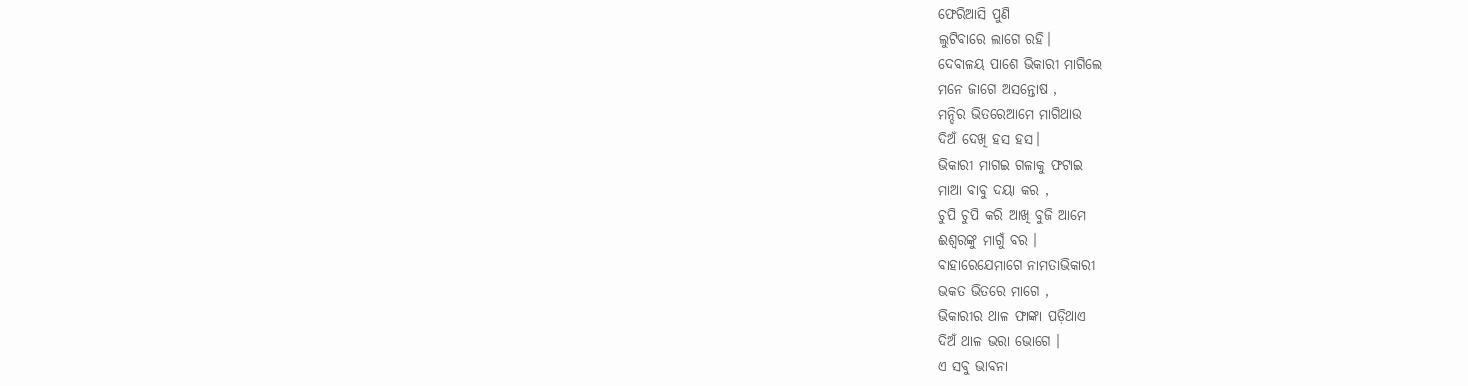ଫେରିଆସି ପୁଣି
ଲୁଟିବାରେ ଲାଗେ ରହି।
ଦେବାଳୟ ପାଶେ ଭିକାରୀ ମାଗିଲେ
ମନେ ଜାଗେ ଅସନ୍ତୋଷ ,
ମନ୍ଦିର ଭିତରେଆମେ ମାଗିଥାଉ
ଦିଅଁ ଦେଖି ହସ ହସ।
ଭିକାରୀ ମାଗଇ ଗଳାକୁ ଫଟାଇ
ମାଆ ବାବୁ ଦୟା କର ,
ଚୁପି ଚୁପି କରି ଆଖି ବୁଜି ଆମେ
ଈଶ୍ବରଙ୍କୁ ମାଗୁଁ ବର ।
ବାହାରେଯେମାଗେ ନାମତାଭିକାରୀ
ଭକତ ଭିତରେ ମାଗେ ,
ଭିକାରୀର ଥାଳ ଫାଙ୍କା ପଡ଼ିଥାଏ
ଦିଅଁ ଥାଳ ଭରା ଭୋଗେ ।
ଏ ସବୁ ଭାବନା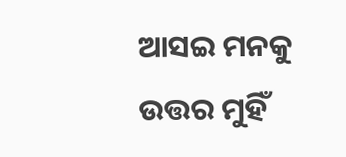ଆସଇ ମନକୁ
ଉତ୍ତର ମୁହିଁ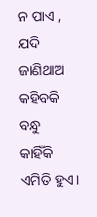ନ ପାଏ ,
ଯଦି ଜାଣିଥାଅ କହିବକି ବନ୍ଧୁ
କାହିଁକି ଏମିତି ହୁଏ।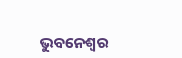ଭୁବନେଶ୍ବର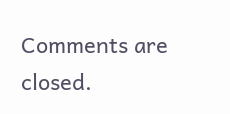Comments are closed.